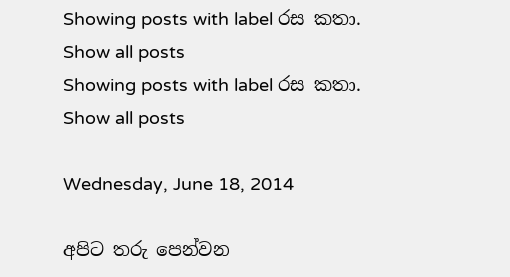Showing posts with label රස කතා. Show all posts
Showing posts with label රස කතා. Show all posts

Wednesday, June 18, 2014

අපිට තරු පෙන්වන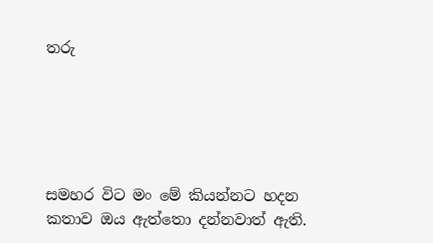තරු





සමහර විට මං මේ කියන්නට හදන කතාව ඔය ඇත්තො දන්නවාත් ඇති.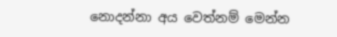නොදන්නා අය වෙත්නම් මෙන්න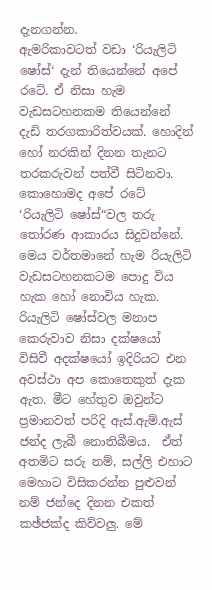දැනගන්න.
ඇමරිකාවටත් වඩා ‘රියැලිටි ෂෝස්‘ දැන් තියෙන්නේ අපේ රටේ. ඒ නිසා හැම වැඩසටහනකම තියෙන්නේ දැඩි තරගකාරිත්වයක්. හොදින් හෝ නරකින් දිනන තැනට තරකරුවන් පත්වී සිටිනවා.
කොහොමද අපේ රටේ ‘රියැලිටි ෂෝස්“වල තරු තෝරණ ආකාරය සිදුවන්නේ.  මෙය වර්තමානේ හැම රියැලිටි වැඩසටහනකටම පොදු විය හැක හෝ නොවිය හැක. රියැලිටි ෂෝස්වල මනාප කෙරුවාව නිසා දක්ෂයෝ විසිවී අදක්ෂයෝ ඉදිරියට එන අවස්ථා අප කොතෙකුත් දැක ඇත. මීට හේතුව ඔවුන්ට ප්‍රමානවත් පරිදි ඇස්.ඇම්.ඇස් ජන්ද ලැබී නොතිබීමය.  ඒත් අතමිට සරු නම්, සල්ලි එහාට මෙහාට විසිකරන්න පුළුවන් නම් ජන්දෙ දිනන එකත් කඡ්ජක්ද කිව්වලු. මේ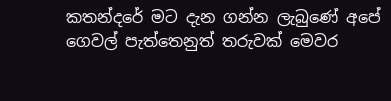කතන්දරේ මට දැන ගන්න ලැබුණේ අපේ ගෙවල් පැත්තෙනුත් තරුවක් මෙවර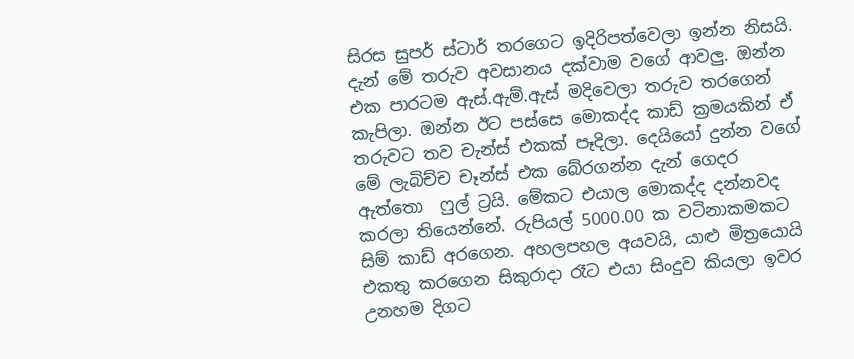සිරස සුපර් ස්ටාර් තරගෙට ඉදිරිපත්වෙලා ඉන්න නිසයි. දැන් මේ තරුව අවසානය දක්වාම වගේ ආවලු. ඔන්න එක පාරටම ඇස්.ඇම්.ඇස් මදිවෙලා තරුව තරගෙන් කැපිලා. ඔන්න ඊට පස්සෙ මොකද්ද කාඩ් ක්‍රමයකින් ඒ තරුවට තව චැන්ස් එකක් පෑදිලා. දෙයියෝ දුන්න වගේ මේ ලැබිච්ච චෑන්ස් එක බේරගන්න දැන් ගෙදර ඇත්තො  ෆුල් ට්‍රයි. මේකට එයාල මොකද්ද දන්නවද කරලා තියෙන්නේ. රුපියල් 5000.00 ක වටිනාකමකට සිම් කාඩ් අරගෙන. අහලපහල අයවයි, යාළු මිත්‍රයොයි එකතු කරගෙන සිකුරාදා රෑට එයා සිංදුව කියලා ඉවර උනහම දිගට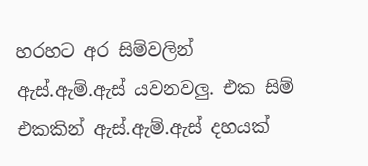හරහට අර සිම්වලින් ඇස්.ඇම්.ඇස් යවනවලු. එක සිම් එකකින් ඇස්.ඇම්.ඇස් දහයක්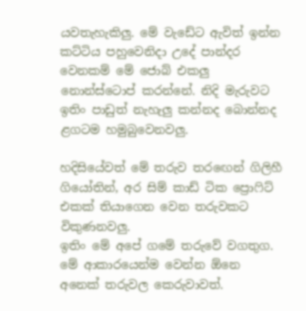යවතැහැකිලු. මේ වැඩේට ඇවිත් ඉන්න කට්ටිය පහුවෙනිදා උදේ පාන්දර වෙනකම් මේ ජොබ් එකලු නොන්ස්ටොප් කරන්නේ. නිදි මැරුවට ඉතිං පාඩුත් නැහැලු කන්නද බොන්නද ළගටම හමුබුවෙනවලු.

හදිසියේවත් මේ තරුව තරඟෙන් ගිලිහී ගියෝතින්, අර සිම් කාඩ් ටික ප්‍රොෆිට් එකක් තියාගෙන වෙන තරුවකට විකුණනවලු.
ඉතිං මේ අපේ ගමේ තරුවේ වගතුග. මේ ආකාරයෙන්ම වෙන්න ඕනෙ අනෙක් තරුවල කෙරුවාවත්.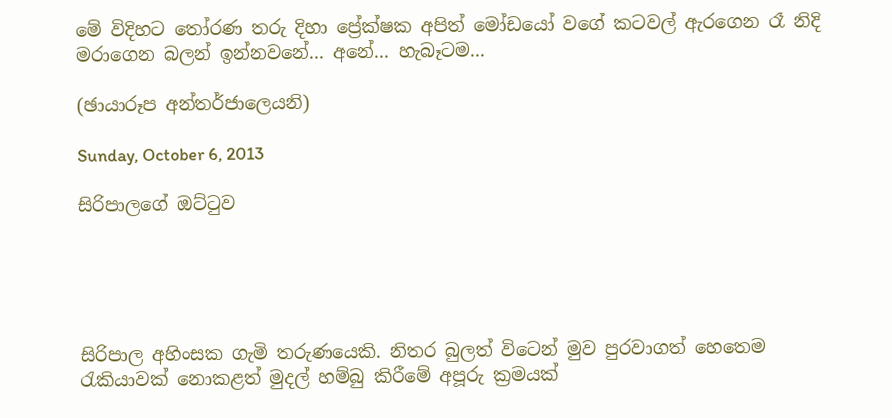මේ විදිහට තෝරණ තරු දිහා ප්‍රේක්ෂක අපිත් මෝඩයෝ වගේ කටවල් ඇරගෙන රෑ නිදි මරාගෙන බලන් ඉන්නවනේ... අනේ... හැබෑටම...

(ඡායාරූප අන්තර්ජාලෙයනි)

Sunday, October 6, 2013

සිරිපාලගේ ඔට්ටුව





සිරිපාල අහිංසක ගැමි තරුණයෙකි. නිතර බුලත් විටෙන් මුව පුරවාගත් හෙතෙම රැකියාවක් නොකළත් මුදල් හම්බු කිරීමේ අපූරු ක්‍රමයක්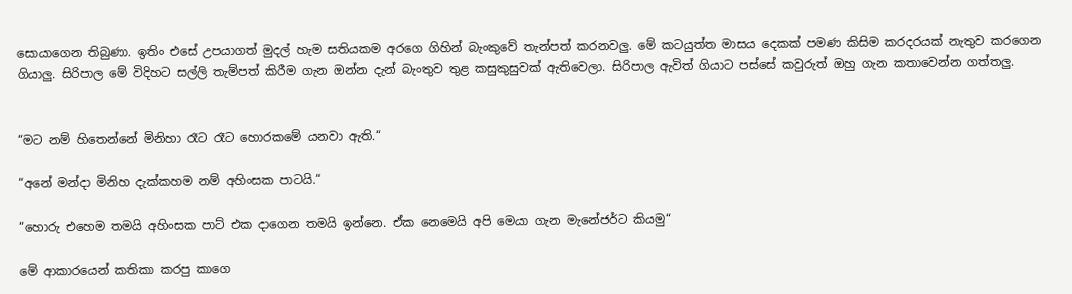සොයාගෙන තිබුණා. ඉතිං එසේ උපයාගත් මුදල් හැම සතියකම අරගෙ ගිහින් බැංකුවේ තැන්පත් කරනවලු. මේ කටයුත්ත මාසය දෙකක් පමණ කිසිම කරදරයක් නැතුව කරගෙන ගියාලු. සිරිපාල මේ විදිහට සල්ලි තැම්පත් කිරීම ගැන ඔන්න දැන් බැංතුව තුළ කසුකුසුවක් ඇතිවෙලා. සිරිපාල ඇවිත් ගියාට පස්සේ කවුරුත් ඔහු ගැන කතාවෙන්න ගත්තලු.


“මට නම් හිතෙන්නේ මිනිහා රෑට රෑට හොරකමේ යනවා ඇති.“

“අනේ මන්දා මිනිහ දැක්කහම නම් අහිංසක පාටයි.“

“හොරු එහෙම තමයි අහිංසක පාට් එක දාගෙන තමයි ඉන්නෙ. ඒක නෙමෙයි අපි මෙයා ගැන මැනේජර්ට කියමු“

මේ ආකාරයෙන් කතිකා කරපු කාගෙ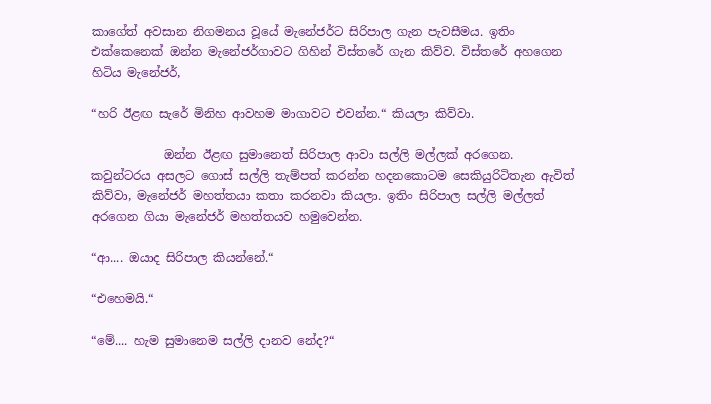කාගේත් අවසාන නිගමනය වූයේ මැනේජර්ට සිරිපාල ගැන පැවසීමය. ඉතිං එක්කෙනෙක් ඔන්න මැනේජර්ගාවට ගිහින් විස්තරේ ගැන කිව්ව. විස්තරේ අහගෙන හිටිය මැනේජර්,

“හරි ඊළඟ සැරේ මිනිහ ආවහම මාගාවට එවන්න.“ කියලා කිව්වා.

            ඔන්න ඊළඟ සුමානෙත් සිරිපාල ආවා සල්ලි මල්ලක් අරගෙන. කවුන්ටරය අසලට ගොස් සල්ලි තැම්පත් කරන්න හදනකොටම සෙකියුරිටිතැන ඇවිත් කිව්වා, මැනේජර් මහත්තයා කතා කරනවා කියලා. ඉතිං සිරිපාල සල්ලි මල්ලත් අරගෙන ගියා මැනේජර් මහත්තයව හමුවෙන්න.

“ආ.... ඔයාද සිරිපාල කියන්නේ.“

“එහෙමයි.“

“මේ.... හැම සුමානෙම සල්ලි දානව නේද?“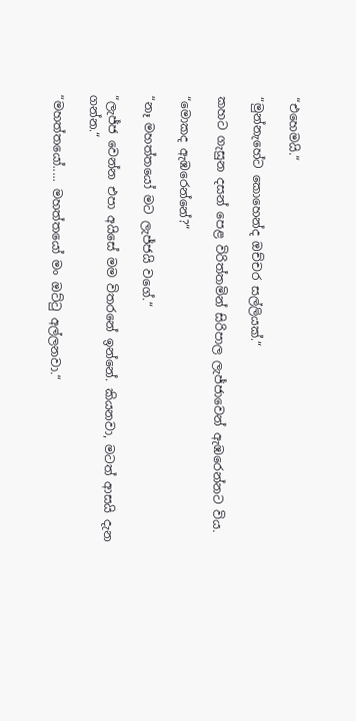“එහෙමයි.“

“මුන්නැහේට කොහෙන්ද ඔච්චර සල්ලියක්.“

කහට ගැසුන දසන් පෙළ විරිත්තමින් සිරිපාල ලැජ්ජාවෙන් ඇඹරෙන්නට විය.

“මොකද ඇඹරෙන්නේ?“

“නෑ මහත්තයෝ මට ලැජ්ජයි වගේ.“

“ලැජ්ජ වෙන්න එපා අයිසේ මම විතරනේ ඉන්නේ. කියනවා, මටත් ආසයි දැන ගන්න.“

“මහත්තයෝ..... මහත්තයෝ මං ඔට්ටු අල්ලනවා.“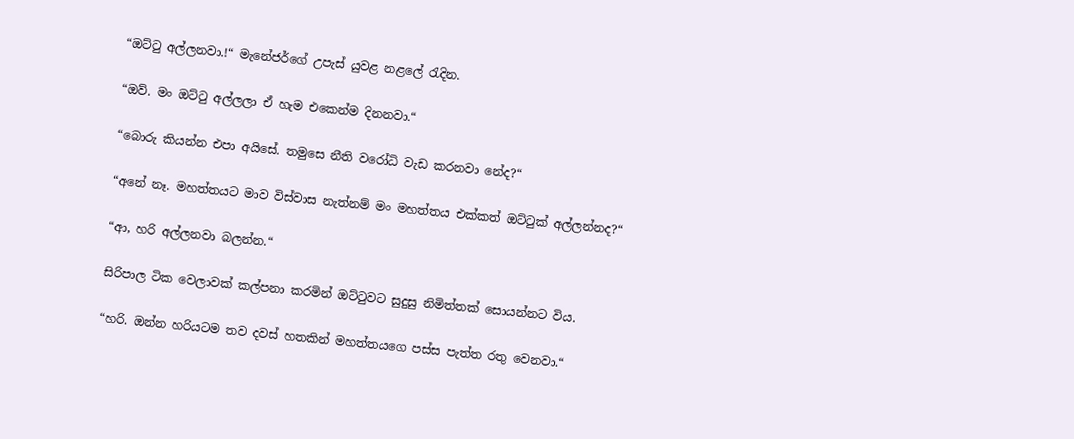“ඔට්ටු අල්ලනවා.!“ මැනේජර්ගේ උපැස් යුවළ නළලේ රැදින.

“ඔව්. මං ඔට්ටු අල්ලලා ඒ හැම එකෙන්ම දිනනවා.“

“බොරු කියන්න එපා අයිසේ. තමුසෙ නීති වරෝධි වැඩ කරනවා නේද?“

“අනේ නෑ. මහත්තයට මාව විස්වාස නැත්නම් මං මහත්තය එක්කත් ඔට්ටුක් අල්ලන්නද?“

“ආ, හරි අල්ලනවා බලන්න.“

සිරිපාල ටික වෙලාවක් කල්පනා කරමින් ඔට්ටුවට සුදුසු නිමිත්තක් සොයන්නට විය.

“හරි. ඔන්න හරියටම තව දවස් හතකින් මහත්තයගෙ පස්ස පැත්ත රතු වෙනවා.“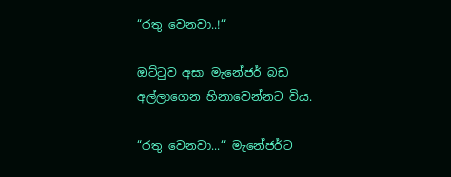“රතු වෙනවා..!“

ඔට්ටුව අසා මැනේජර් බඩ අල්ලාගෙන හිනාවෙන්නට විය.

“රතු වෙනවා...“ මැනේජර්ට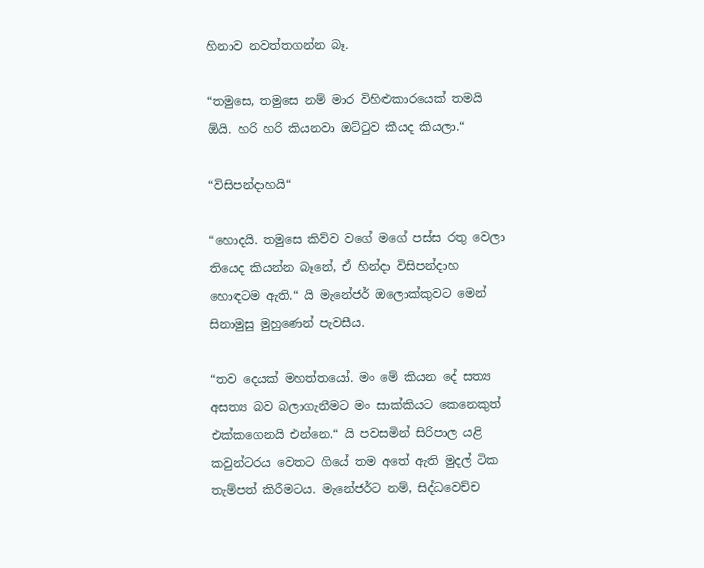හිනාව නවත්තගන්න බෑ.

“තමුසෙ, තමුසෙ නම් මාර විහිළුකාරයෙක් තමයි ඕයි. හරි හරි කියනවා ඔට්ටුව කීයද කියලා.“

“විසිපන්දාහයි“

“හොදයි. තමුසෙ කිව්ව වගේ මගේ පස්ස රතු වෙලා තියෙද කියන්න බෑනේ, ඒ හින්දා විසිපන්දාහ හොඳටම ඇති.“ යි මැනේජර් ඔලොක්කුවට මෙන් සිනාමුසු මුහුණෙන් පැවසීය.

“තව දෙයක් මහත්තයෝ. මං මේ කියන දේ සත්‍ය අසත්‍ය බව බලාගැනීමට මං සාක්කියට කෙනෙකුත් එක්කගෙනයි එන්නෙ.“ යි පවසමින් සිරිපාල යළි කවුන්ටරය වෙතට ගියේ තම අතේ ඇති මුදල් ටික තැම්පත් කිරීමටය. මැනේජර්ට නම්, සිද්ධවෙච්ච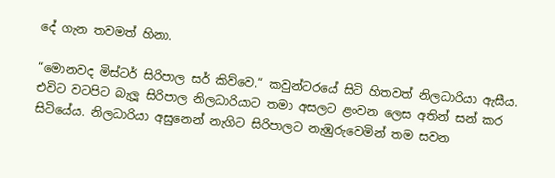දේ ගැන තවමත් හිනා.

“මොනවද මිස්ටර් සිරිපාල සර් කිව්වෙ.“ කවුන්ටරයේ සිටි හිතවත් නිලධාරියා ඇසීය. එවිට වටපිට බැලූ සිරිපාල නිලධාරියාට තමා අසලට ළංවන ලෙස අතින් සන් කර සිටියේය. නිලධාරියා අසුනෙන් නැගිට සිරිපාලට නැඹුරුවෙමින් තම සවන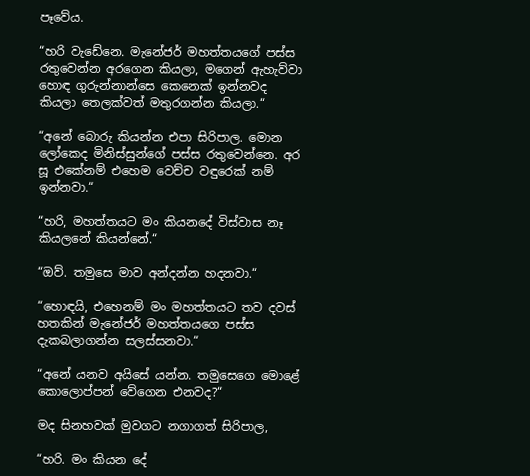පෑවේය.

“හරි වැඩේනෙ. මැනේජර් මහත්තයගේ පස්ස රතුවෙන්න අරගෙන කියලා, මගෙන් ඇහැව්වා හොඳ ගුරුන්නාන්සෙ කෙනෙක් ඉන්නවද කියලා තෙලක්වත් මතුරගන්න කියලා.“

“අනේ බොරු කියන්න එපා සිරිපාල. මොන ලෝකෙද මිනිස්සුන්ගේ පස්ස රතුවෙන්නෙ. අර සූ එකේනම් එහෙම වෙච්ච වඳුරෙක් නම් ඉන්නවා.“

“හරි, මහත්තයට මං කියනදේ විස්වාස නෑ කියලනේ කියන්නේ.“

“ඔව්. තමුසෙ මාව අන්දන්න හදනවා.“

“හොඳයි, එහෙනම් මං මහත්තයට තව දවස් හතකින් මැනේජර් මහත්තයගෙ පස්ස දැකබලාගන්න සලස්සනවා.“

“අනේ යනව අයිසේ යන්න. තමුසෙගෙ මොළේ කොලොප්පන් වේගෙන එනවද?“

මද සිනහවක් මුවගට නගාගත් සිරිපාල,

“හරි. මං කියන දේ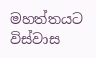මහත්තයට විස්වාස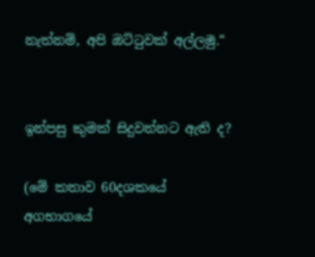නැත්නම්, අපි ඔට්ටුවක් අල්ලමු.“


ඉන්පසු කුමක් සිදුවන්නට ඇති ද?

(මේ කතාව 60දශකයේ අගභාගයේ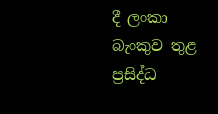දී ලංකා බැංකුව තුළ ප්‍රසිද්ධ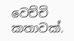වෙච්චි කතාවක්.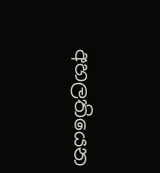අහලතියෙන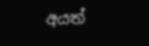අයත්